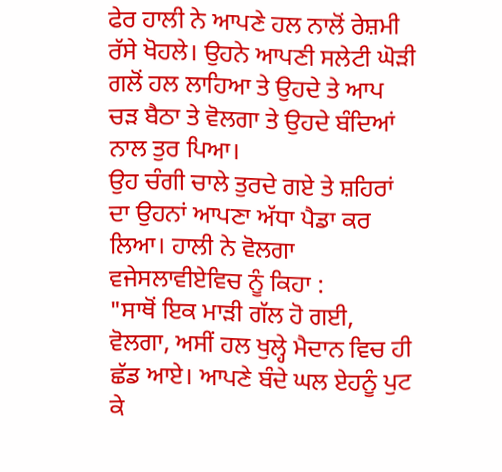ਫੇਰ ਹਾਲੀ ਨੇ ਆਪਣੇ ਹਲ ਨਾਲੋਂ ਰੇਸ਼ਮੀ ਰੱਸੇ ਖੋਹਲੇ। ਉਹਨੇ ਆਪਣੀ ਸਲੇਟੀ ਘੋੜੀ ਗਲੋਂ ਹਲ ਲਾਹਿਆ ਤੇ ਉਹਦੇ ਤੇ ਆਪ ਚੜ ਬੈਠਾ ਤੇ ਵੋਲਗਾ ਤੇ ਉਹਦੇ ਬੰਦਿਆਂ ਨਾਲ ਤੁਰ ਪਿਆ।
ਉਹ ਚੰਗੀ ਚਾਲੇ ਤੁਰਦੇ ਗਏ ਤੇ ਸ਼ਹਿਰਾਂ ਦਾ ਉਹਨਾਂ ਆਪਣਾ ਅੱਧਾ ਪੈਡਾ ਕਰ ਲਿਆ। ਹਾਲੀ ਨੇ ਵੋਲਗਾ ਵਜੇਸਲਾਵੀਏਵਿਚ ਨੂੰ ਕਿਹਾ :
"ਸਾਥੋਂ ਇਕ ਮਾੜੀ ਗੱਲ ਹੋ ਗਈ, ਵੋਲਗਾ, ਅਸੀਂ ਹਲ ਖੁਲ੍ਹੇ ਮੈਦਾਨ ਵਿਚ ਹੀ ਛੱਡ ਆਏ। ਆਪਣੇ ਬੰਦੇ ਘਲ ਏਹਨੂੰ ਪੁਟ ਕੇ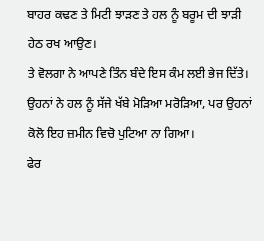ਬਾਹਰ ਕਢਣ ਤੇ ਮਿਟੀ ਝਾੜਣ ਤੇ ਹਲ ਨੂੰ ਬਰੂਮ ਦੀ ਝਾੜੀ ਹੇਠ ਰਖ ਆਉਣ।
ਤੇ ਵੋਲਗਾ ਨੇ ਆਪਣੇ ਤਿੰਨ ਬੰਦੇ ਇਸ ਕੰਮ ਲਈ ਭੇਜ ਦਿੱਤੇ।
ਉਹਨਾਂ ਨੇ ਹਲ ਨੂੰ ਸੱਜੇ ਖੱਬੇ ਮੋੜਿਆ ਮਰੋੜਿਆ, ਪਰ ਉਹਨਾਂ ਕੋਲੋ ਇਹ ਜ਼ਮੀਨ ਵਿਚੋ ਪੁਟਿਆ ਨਾ ਗਿਆ।
ਫੇਰ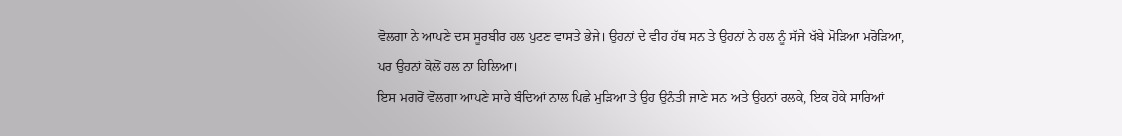ਵੋਲਗਾ ਨੇ ਆਪਣੇ ਦਸ ਸੂਰਬੀਰ ਹਲ ਪੁਟਣ ਵਾਸਤੇ ਭੇਜੇ। ਉਹਨਾਂ ਦੇ ਵੀਹ ਹੱਥ ਸਨ ਤੇ ਉਹਨਾਂ ਨੇ ਹਲ ਨੂੰ ਸੱਜੇ ਖੱਬੇ ਮੋੜਿਆ ਮਰੋੜਿਆ, ਪਰ ਉਹਨਾਂ ਕੋਲੋਂ ਹਲ ਨਾ ਹਿਲਿਆ।
ਇਸ ਮਗਰੋਂ ਵੋਲਗਾ ਆਪਣੇ ਸਾਰੇ ਬੰਦਿਆਂ ਨਾਲ ਪਿਛੇ ਮੁੜਿਆ ਤੇ ਉਹ ਉਨੰਤੀ ਜਾਣੇ ਸਨ ਅਤੇ ਉਹਨਾਂ ਰਲਕੇ, ਇਕ ਹੋਕੇ ਸਾਰਿਆਂ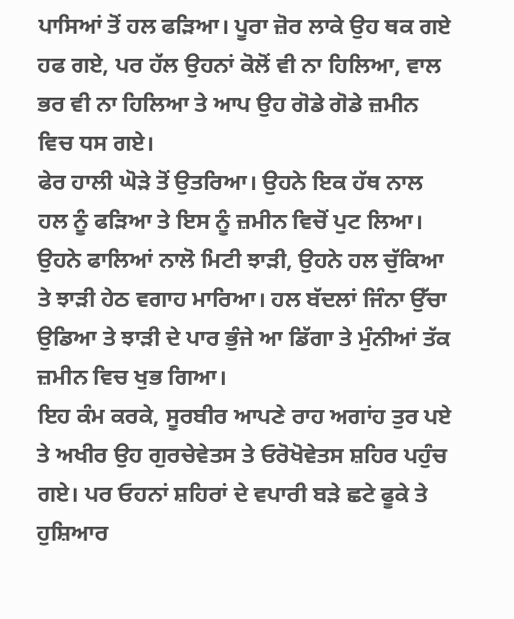ਪਾਸਿਆਂ ਤੋਂ ਹਲ ਫੜਿਆ। ਪੂਰਾ ਜ਼ੋਰ ਲਾਕੇ ਉਹ ਥਕ ਗਏ ਹਫ ਗਏ, ਪਰ ਹੱਲ ਉਹਨਾਂ ਕੋਲੋਂ ਵੀ ਨਾ ਹਿਲਿਆ, ਵਾਲ ਭਰ ਵੀ ਨਾ ਹਿਲਿਆ ਤੇ ਆਪ ਉਹ ਗੋਡੇ ਗੋਡੇ ਜ਼ਮੀਨ ਵਿਚ ਧਸ ਗਏ।
ਫੇਰ ਹਾਲੀ ਘੋੜੇ ਤੋਂ ਉਤਰਿਆ। ਉਹਨੇ ਇਕ ਹੱਥ ਨਾਲ ਹਲ ਨੂੰ ਫੜਿਆ ਤੇ ਇਸ ਨੂੰ ਜ਼ਮੀਨ ਵਿਚੋਂ ਪੁਟ ਲਿਆ। ਉਹਨੇ ਫਾਲਿਆਂ ਨਾਲੋ ਮਿਟੀ ਝਾੜੀ, ਉਹਨੇ ਹਲ ਚੁੱਕਿਆ ਤੇ ਝਾੜੀ ਹੇਠ ਵਗਾਹ ਮਾਰਿਆ। ਹਲ ਬੱਦਲਾਂ ਜਿੰਨਾ ਉੱਚਾ ਉਡਿਆ ਤੇ ਝਾੜੀ ਦੇ ਪਾਰ ਭੁੰਜੇ ਆ ਡਿੱਗਾ ਤੇ ਮੁੰਨੀਆਂ ਤੱਕ ਜ਼ਮੀਨ ਵਿਚ ਖੁਭ ਗਿਆ।
ਇਹ ਕੰਮ ਕਰਕੇ, ਸੂਰਬੀਰ ਆਪਣੇ ਰਾਹ ਅਗਾਂਹ ਤੁਰ ਪਏ ਤੇ ਅਖੀਰ ਉਹ ਗੁਰਚੇਵੇਤਸ ਤੇ ਓਰੋਖੋਵੇਤਸ ਸ਼ਹਿਰ ਪਹੁੰਚ ਗਏ। ਪਰ ਓਹਨਾਂ ਸ਼ਹਿਰਾਂ ਦੇ ਵਪਾਰੀ ਬੜੇ ਛਟੇ ਫੂਕੇ ਤੇ ਹੁਸ਼ਿਆਰ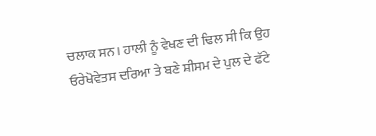ਚਲਾਕ ਸਨ। ਹਾਲੀ ਨੂੰ ਵੇਖਣ ਦੀ ਢਿਲ ਸੀ ਕਿ ਉਹ ਓਰੇਖੋਵੇਤਸ ਦਰਿਆ ਤੇ ਬਣੇ ਸ਼ੀਸਮ ਦੇ ਪੁਲ ਦੇ ਫੱਟੇ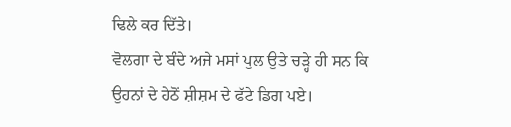ਢਿਲੇ ਕਰ ਦਿੱਤੇ।
ਵੋਲਗਾ ਦੇ ਬੰਦੇ ਅਜੇ ਮਸਾਂ ਪੁਲ ਉਤੇ ਚੜ੍ਹੇ ਹੀ ਸਨ ਕਿ ਉਹਨਾਂ ਦੇ ਹੇਠੋਂ ਸ਼ੀਸ਼ਮ ਦੇ ਫੱਟੇ ਡਿਗ ਪਏ।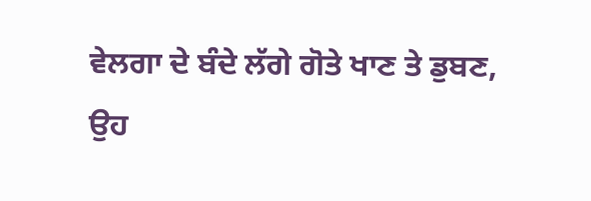ਵੇਲਗਾ ਦੇ ਬੰਦੇ ਲੱਗੇ ਗੋਤੇ ਖਾਣ ਤੇ ਡੁਬਣ, ਉਹ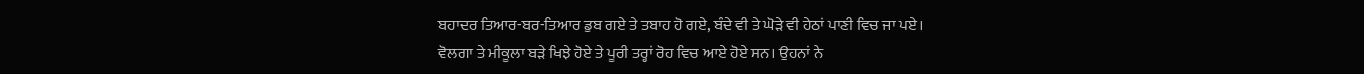ਬਹਾਦਰ ਤਿਆਰ-ਬਰ-ਤਿਆਰ ਡੁਬ ਗਏ ਤੇ ਤਬਾਹ ਹੋ ਗਏ, ਬੰਦੇ ਵੀ ਤੇ ਘੋੜੇ ਵੀ ਹੇਠਾਂ ਪਾਣੀ ਵਿਚ ਜਾ ਪਏ।
ਵੋਲਗਾ ਤੇ ਮੀਕੂਲਾ ਬੜੇ ਖਿਝੇ ਹੋਏ ਤੇ ਪੂਰੀ ਤਰ੍ਹਾਂ ਰੋਹ ਵਿਚ ਆਏ ਹੋਏ ਸਨ। ਉਹਨਾਂ ਨੇ